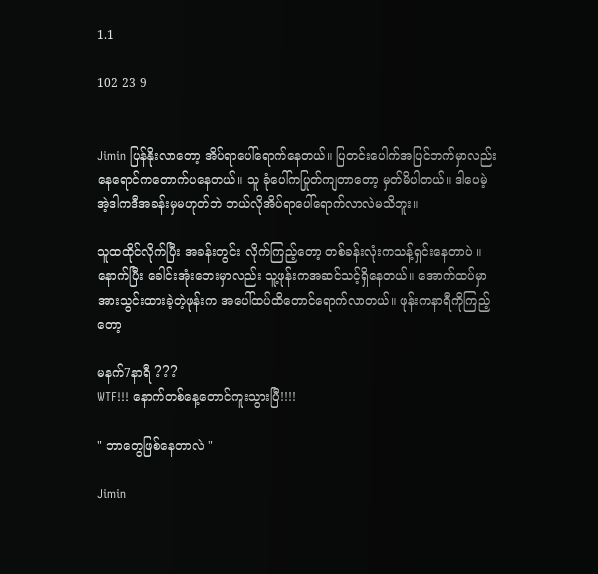1.1

102 23 9


Jimin ပြန်နိုးလာတော့ အိပ်ရာပေါ်ရောက်နေတယ်။ ပြတင်းပေါက်အပြင်ဘက်မှာလည်း နေရောင်ကတောက်ပနေတယ်။ သူ ခုံပေါ်ကပြုတ်ကျတာတော့ မှတ်မိပါတယ်။ ဒါပေမဲ့အဲ့ဒါကဒီအခန်းမှမဟုတ်ဘဲ ဘယ်လိုအိပ်ရာပေါ်ရောက်လာလဲမသိဘူး။

သူထထိုင်လိုက်ပြီး အခန်းတွင်း လိုက်ကြည့်တော့ တစ်ခန်းလုံးကသန့်ရှင်းနေတာပဲ ။ နောက်ပြီး ခေါင်းအုံးဘေးမှာလည်း သူ့ဖုန်းကအဆင်သင့်ရှိနေတယ်။ အောက်ထပ်မှာ အားသွင်းထားခဲ့တဲ့ဖုန်းက အပေါ်ထပ်ထိတောင်ရောက်လာတယ်။ ဖုန်းကနာရီကိုကြည့်တော့

မနက်7နာရီ ???
WTF!!! နောက်တစ်နေ့တောင်ကူးသွားပြီ!!!!

" ဘာတွေဖြစ်နေတာလဲ "

Jimin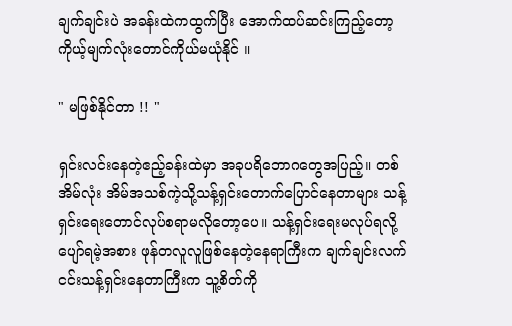ချက်ချင်းပဲ အခန်းထဲကထွက်ပြီး အောက်ထပ်ဆင်းကြည့်တော့ ကိုယ့်မျက်လုံးတောင်ကိုယ်မယုံနိုင် ။

" မဖြစ်နိုင်တာ !! "

ရှင်းလင်းနေတဲ့ဧည့်ခန်းထဲမှာ အခုပရိဘောဂတွေအပြည့်။ တစ်အိမ်လုံး အိမ်အသစ်ကဲ့သို့သန့်ရှင်းတောက်ပြောင်နေတာများ သန့်ရှင်းရေးတောင်လုပ်စရာမလိုတော့ပေ။ သန့်ရှင်းရေးမလုပ်ရလို့ပျော်ရမဲ့အစား ဖုန်တလူလူဖြစ်နေတဲ့‌နေရာကြီးက ချက်ချင်းလက်ငင်းသန့်ရှင်းနေတာကြီးက သူ့စိတ်ကို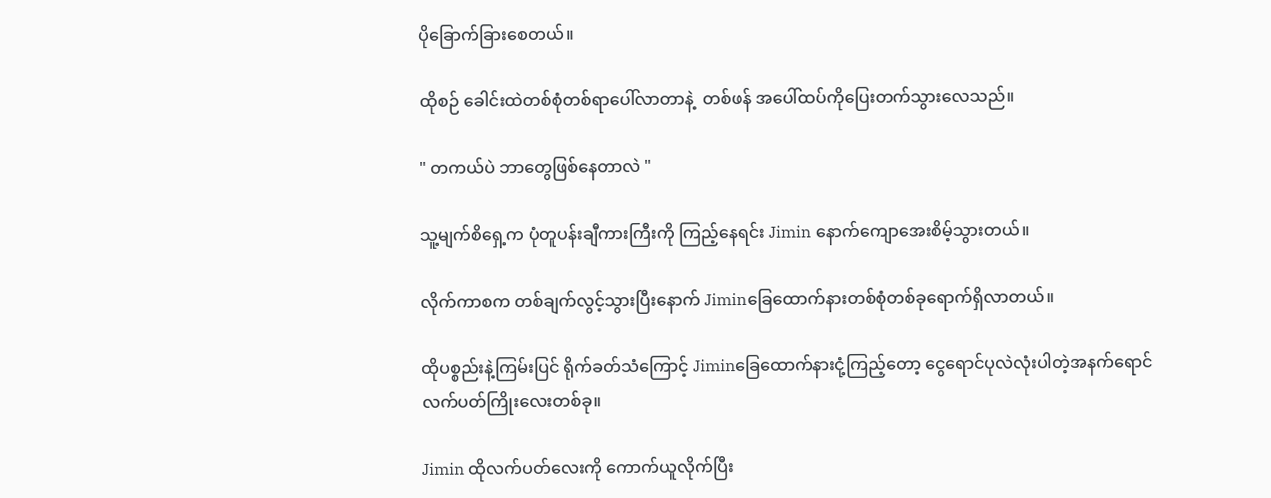ပိုခြောက်ခြားစေတယ်။

ထိုစဉ် ခေါင်းထဲတစ်စုံတစ်ရာပေါ်လာတာနဲ့  တစ်ဖန် အပေါ်ထပ်ကိုပြေးတက်သွားလေသည်။

" တကယ်ပဲ ဘာတွေဖြစ်နေတာလဲ "

သူ့မျက်စိရှေ့က ပုံတူပန်းချီကားကြီးကို ကြည့်နေရင်း Jimin နောက်ကျောအေးစိမ့်သွားတယ်။

လိုက်ကာစက တစ်ချက်လွင့်သွားပြီးနောက် Jiminခြေထောက်နားတစ်စုံတစ်ခုရောက်ရှိလာတယ်။

ထိုပစ္စည်းနဲ့ကြမ်းပြင် ရိုက်ခတ်သံကြောင့် Jiminခြေထောက်နားငုံ့ကြည့်တော့ ငွေရောင်ပုလဲလုံးပါတဲ့အနက်ရောင်လက်ပတ်ကြိုးလေးတစ်ခု။

Jimin ထိုလက်ပတ်လေးကို ကောက်ယူလိုက်ပြီး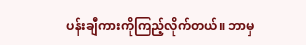ပန်းချီကားကိုကြည့်လိုက်တယ်။ ဘာမှ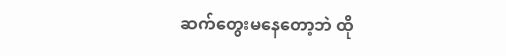ဆက်တွေးမနေတော့ဘဲ ထို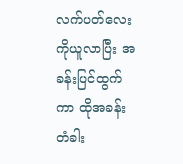လက်ပတ်လေးကိုယူလာပြီး အခန်းပြင်ထွက်ကာ ထိုအခန်းတံခါး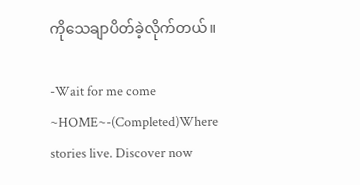ကိုသေချာပိတ်ခဲ့လိုက်တယ်။

-Wait for me come ~HOME~-(Completed)Where stories live. Discover now